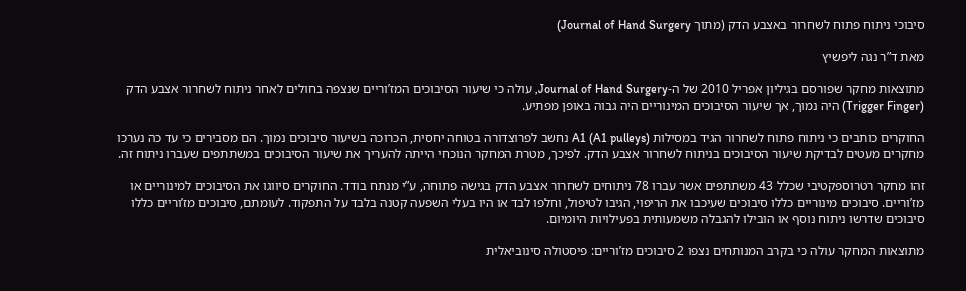סיבוכי ניתוח פתוח לשחרור באצבע הדק (מתוך Journal of Hand Surgery)

מאת ד”ר נגה ליפשיץ

מתוצאות מחקר שפורסם בגיליון אפריל 2010 של ה-Journal of Hand Surgery, עולה כי שיעור הסיבוכים המז’וריים שנצפה בחולים לאחר ניתוח לשחרור אצבע הדק (Trigger Finger) היה נמוך, אך שיעור הסיבוכים המינוריים היה גבוה באופן מפתיע.

החוקרים כותבים כי ניתוח פתוח לשחרור הגיד במסילות A1 (A1 pulleys) נחשב לפרוצדורה בטוחה יחסית, הכרוכה בשיעור סיבוכים נמוך. הם מסבירים כי עד כה נערכו מחקרים מעטים לבדיקת שיעור הסיבוכים בניתוח לשחרור אצבע הדק. לפיכך, מטרת המחקר הנוכחי הייתה להעריך את שיעור הסיבוכים במשתתפים שעברו ניתוח זה.

זהו מחקר רטרוספקטיבי שכלל 43 משתתפים אשר עברו 78 ניתוחים לשחרור אצבע הדק בגישה פתוחה, ע”י מנתח בודד. החוקרים סיווגו את הסיבוכים למינוריים או מז’וריים. סיבוכים מינוריים כללו סיבוכים שעיכבו את הריפוי, הגיבו לטיפול, וחלפו לבד או היו בעלי השפעה קטנה בלבד על התפקוד. לעומתם, סיבוכים מז’וריים כללו סיבוכים שדרשו ניתוח נוסף או הובילו להגבלה משמעותית בפעילויות היומיום.

מתוצאות המחקר עולה כי בקרב המנותחים נצפו 2 סיבוכים מז’וריים: פיסטולה סינוביאלית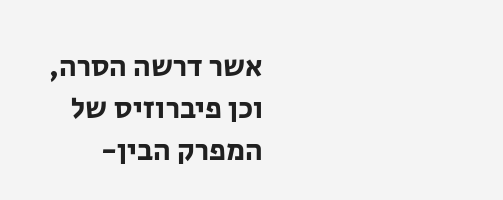אשר דרשה הסרה, וכן פיברוזיס של המפרק הבין-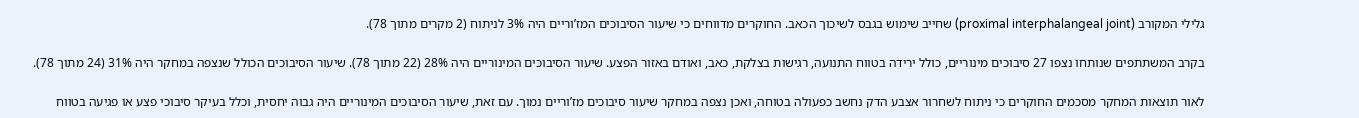גלילי המקורב (proximal interphalangeal joint) שחייב שימוש בגבס לשיכוך הכאב. החוקרים מדווחים כי שיעור הסיבוכים המז’וריים היה 3% לניתוח (2 מקרים מתוך 78).

בקרב המשתתפים שנותחו נצפו 27 סיבוכים מינוריים, כולל ירידה בטווח התנועה, רגישות בצלקת, כאב, ואודם באזור הפצע. שיעור הסיבוכים המינוריים היה 28% (22 מתוך 78). שיעור הסיבוכים הכולל שנצפה במחקר היה 31% (24 מתוך 78).

לאור תוצאות המחקר מסכמים החוקרים כי ניתוח לשחרור אצבע הדק נחשב כפעולה בטוחה, ואכן נצפה במחקר שיעור סיבוכים מז’וריים נמוך. עם זאת, שיעור הסיבוכים המינוריים היה גבוה יחסית, וכלל בעיקר סיבוכי פצע או פגיעה בטווח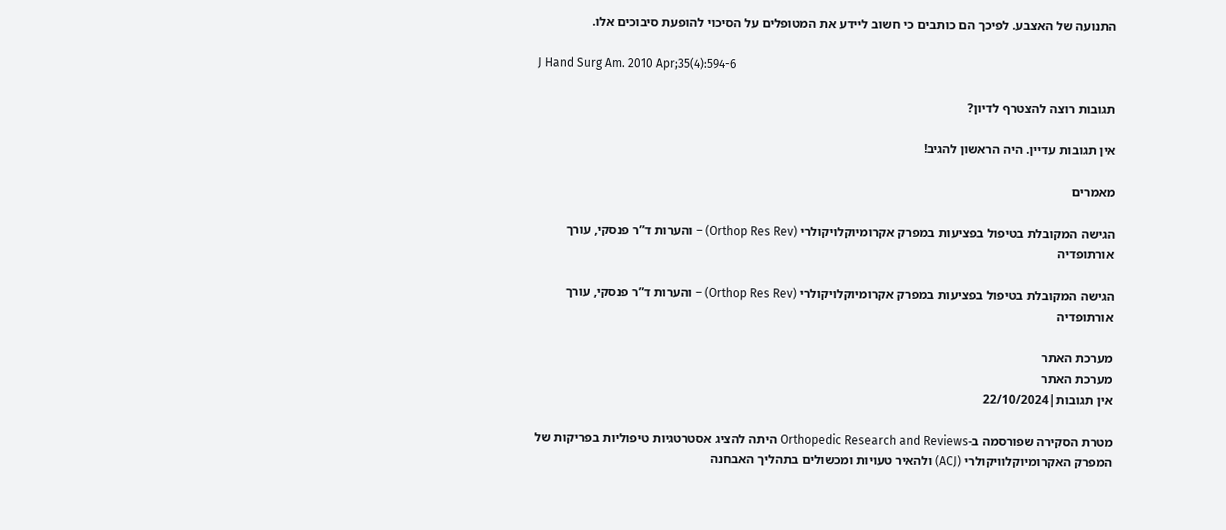התנועה של האצבע. לפיכך הם כותבים כי חשוב ליידע את המטופלים על הסיכוי להופעת סיבוכים אלו.

J Hand Surg Am. 2010 Apr;35(4):594-6

תגובות רוצה להצטרף לדיון?

אין תגובות עדיין. היה הראשון להגיב!

מאמרים

הגישה המקובלת בטיפול בפציעות במפרק אקרומיוקלויקולרי (Orthop Res Rev) – והערות ד”ר פנסקי, עורך אורתופדיה

הגישה המקובלת בטיפול בפציעות במפרק אקרומיוקלויקולרי (Orthop Res Rev) – והערות ד”ר פנסקי, עורך אורתופדיה

מערכת האתר
מערכת האתר
אין תגובות|22/10/2024

מטרת הסקירה שפורסמה ב-Orthopedic Research and Reviews היתה להציג אסטרטגיות טיפוליות בפריקות של המפרק האקרומיוקלוויקולרי (ACJ) ולהאיר טעויות ומכשולים בתהליך האבחנה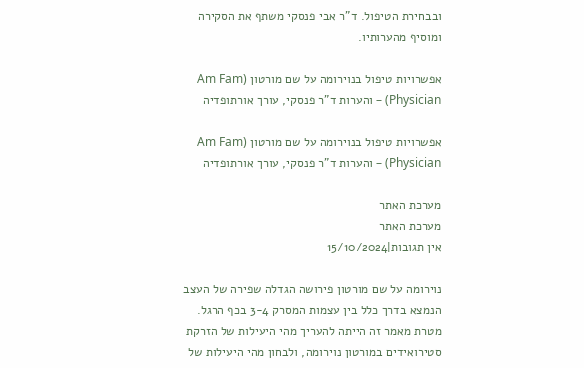ובבחירת הטיפול. ד”ר אבי פנסקי משתף את הסקירה ומוסיף מהערותיו.

אפשרויות טיפול בנוירומה על שם מורטון (Am Fam Physician) – והערות ד”ר פנסקי, עורך אורתופדיה

אפשרויות טיפול בנוירומה על שם מורטון (Am Fam Physician) – והערות ד”ר פנסקי, עורך אורתופדיה

מערכת האתר
מערכת האתר
אין תגובות|15/10/2024

נוירומה על שם מורטון פירושה הגדלה שפירה של העצב הנמצא בדרך כלל בין עצמות המסרק 3-4 בכף הרגל. מטרת מאמר זה הייתה להעריך מהי היעילות של הזרקת סטירואידים במורטון נוירומה, ולבחון מהי היעילות של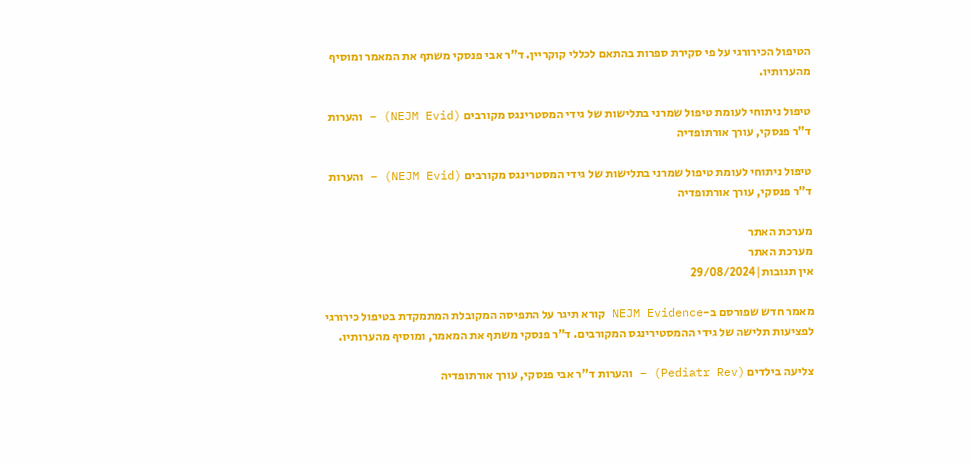הטיפול הכירורגי על פי סקירת ספרות בהתאם לכללי קוקריין. ד”ר אבי פנסקי משתף את המאמר ומוסיף מהערותיו.

טיפול ניתוחי לעומת טיפול שמרני בתלישות של גידי המסטרינגס מקורבים (NEJM Evid) – והערות ד”ר פנסקי, עורך אורתופדיה

טיפול ניתוחי לעומת טיפול שמרני בתלישות של גידי המסטרינגס מקורבים (NEJM Evid) – והערות ד”ר פנסקי, עורך אורתופדיה

מערכת האתר
מערכת האתר
אין תגובות|29/08/2024

מאמר חדש שפורסם ב-NEJM Evidence קורא תיגר על התפיסה המקובלת המתמקדת בטיפול כירורגי לפציעות תלישה של גידי ההמסטירינגס המקורבים. ד”ר פנסקי משתף את המאמר, ומוסיף מהערותיו.

צליעה בילדים (Pediatr Rev) – והערות ד”ר אבי פנסקי, עורך אורתופדיה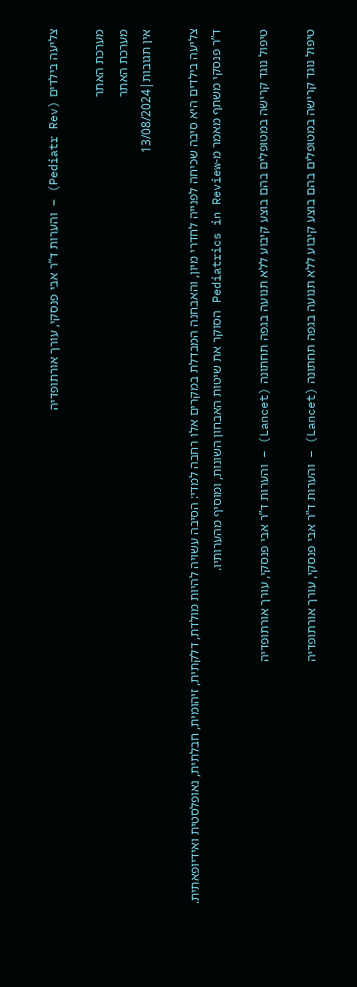צליעה בילדים (Pediatr Rev) – והערות ד”ר אבי פנסקי, עורך אורתופדיה

מערכת האתר
מערכת האתר
אין תגובות|13/08/2024

צליעה בילדים היא סיבה שכיחה לפנייה לחדרי מיון, והאבחנה המבדלת במקרים אלו רחבה למדי: הסיבה עשויה להיות מולדת, דלקתית, זיהומית, חבלתית, נאופלסטית ואידיופאתית. ד”ר פנסקי משתף מאמר מ-Pediatrics in Review הסוקר את שיטות האבחון השונות, ומוסיף מהערותיו.

טיפול נוגד קרישה במטופלים בהם בוצע קיבוע ללא תנועה בגפה תחתונה (Lancet) – והערות ד”ר אבי פנסקי, עורך אורתופדיה

טיפול נוגד קרישה במטופלים בהם בוצע קיבוע ללא תנועה בגפה תחתונה (Lancet) – והערות ד”ר אבי פנסקי, עורך אורתופדיה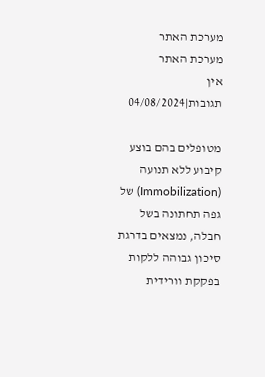מערכת האתר
מערכת האתר
אין תגובות|04/08/2024

מטופלים בהם בוצע קיבוע ללא תנועה (Immobilization) של גפה תחתונה בשל חבלה, נמצאים בדרגת סיכון גבוהה ללקות בפקקת וורידית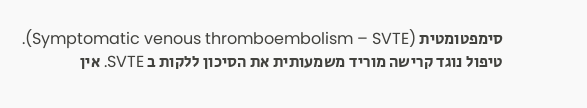סימפטומטית (Symptomatic venous thromboembolism – SVTE).
טיפול נוגד קרישה מוריד משמעותית את הסיכון ללקות ב SVTE. אין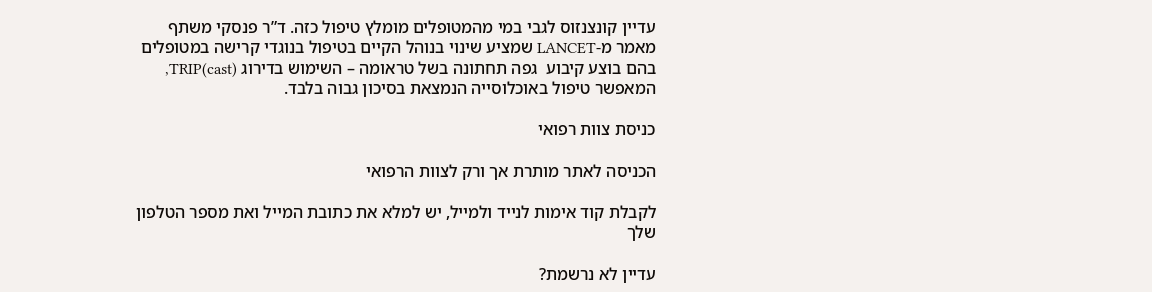עדיין קונצנזוס לגבי במי מהמטופלים מומלץ טיפול כזה. ד”ר פנסקי משתף מאמר מ-LANCET שמציע שינוי בנוהל הקיים בטיפול בנוגדי קרישה במטופלים בהם בוצע קיבוע  גפה תחתונה בשל טראומה – השימוש בדירוג TRIP(cast), המאפשר טיפול באוכלוסייה הנמצאת בסיכון גבוה בלבד.

כניסת צוות רפואי

הכניסה לאתר מותרת אך ורק לצוות הרפואי

לקבלת קוד אימות לנייד ולמייל, יש למלא את כתובת המייל ואת מספר הטלפון שלך

עדיין לא נרשמת?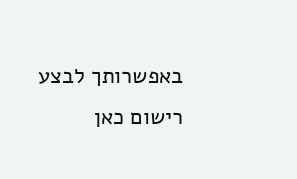באפשרותך לבצע רישום כאן